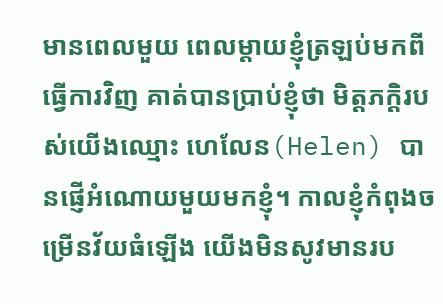មានពេលមួយ ពេលម្តាយខ្ញុំត្រឡប់មកពីធ្វើការវិញ គាត់បានប្រាប់ខ្ញុំថា មិត្តភក្តិរបស់យើងឈ្មោះ ហេលែន(Helen) បានផ្ញើអំណោយមួយមកខ្ញុំ។ កាលខ្ញុំកំពុងចម្រើនវ័យធំឡើង យើងមិនសូវមានរប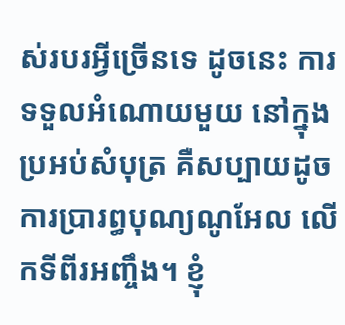ស់របរអ្វីច្រើនទេ ដូចនេះ ការទទួលអំណោយមួយ នៅក្នុងប្រអប់សំបុត្រ គឺសប្បាយដូចការប្រារព្ធបុណ្យណូអែល លើកទីពីរអញ្ចឹង។ ខ្ញុំ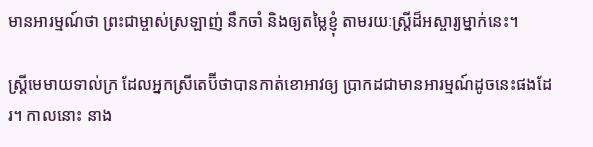មានអារម្មណ៍ថា ព្រះជាម្ចាស់ស្រឡាញ់ នឹកចាំ និងឲ្យតម្លៃខ្ញុំ តាមរយៈស្រ្តីដ៏អស្ចារ្យម្នាក់នេះ។

ស្រ្តីមេមាយទាល់ក្រ ដែលអ្នកស្រីតេប៊ីថាបានកាត់ខោអាវឲ្យ ប្រាកដជាមានអារម្មណ៍ដូចនេះផងដែរ។ កាលនោះ នាង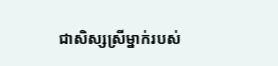ជាសិស្សស្រីម្នាក់របស់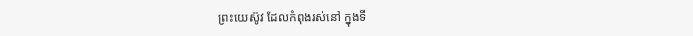ព្រះយេស៊ូវ ដែលកំពុងរស់នៅ ក្នុងទី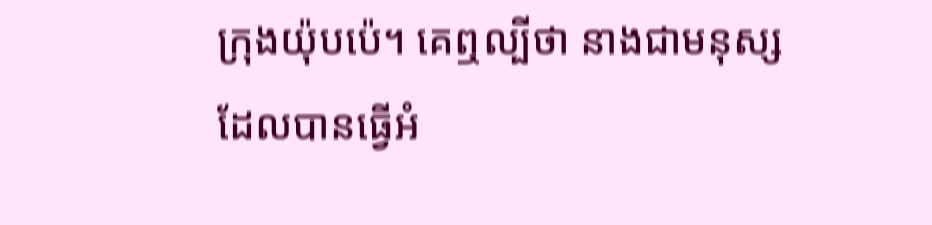ក្រុងយ៉ុបប៉េ។ គេឮល្បីថា នាងជាមនុស្សដែលបានធ្វើអំ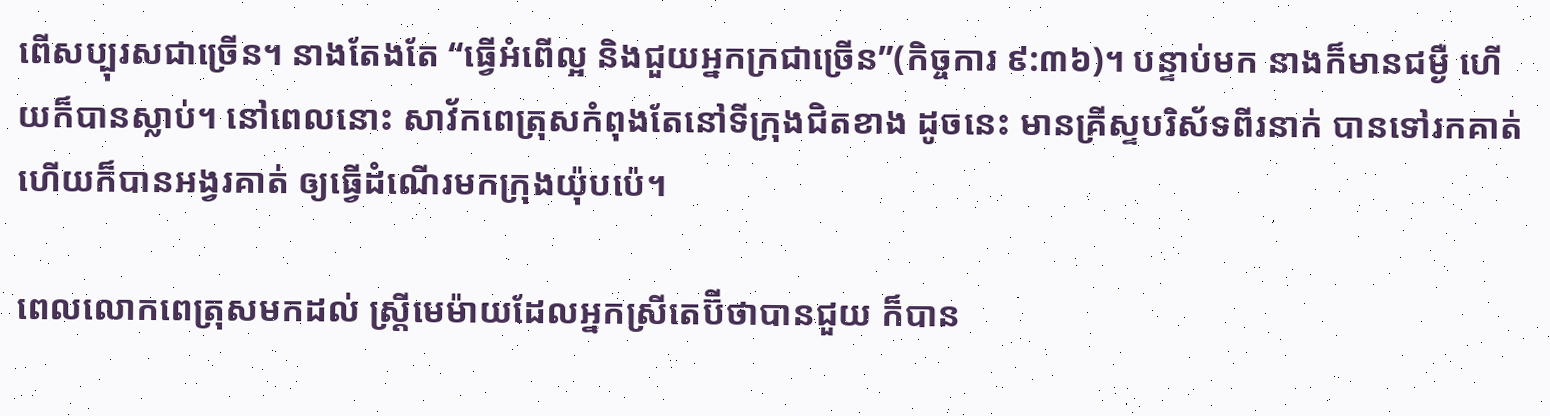ពើសប្បុរសជាច្រើន។ នាងតែងតែ “ធ្វើអំពើល្អ និងជួយអ្នកក្រជាច្រើន”(កិច្ចការ ៩:៣៦)។ បន្ទាប់មក នាងក៏មានជម្ងឺ ហើយក៏បានស្លាប់។ នៅពេលនោះ សាវ័កពេត្រុសកំពុងតែនៅទីក្រុងជិតខាង ដូចនេះ មានគ្រីស្ទបរិស័ទពីរនាក់ បានទៅរកគាត់ ហើយក៏បានអង្វរគាត់ ឲ្យធ្វើដំណើរមកក្រុងយ៉ុបប៉េ។

ពេលលោកពេត្រុសមកដល់ ស្រ្តីមេម៉ាយដែលអ្នកស្រីតេប៊ីថាបានជួយ ក៏បាន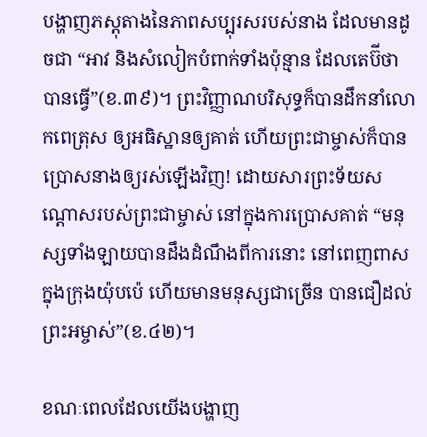បង្ហាញភស្តុតាងនៃភាពសប្បុរសរបស់នាង ដែលមានដូចជា “អាវ និងសំលៀកបំពាក់ទាំងប៉ុន្មាន ដែលតេប៊ីថាបានធ្វើ”(ខ.៣៩)។ ព្រះវិញ្ញាណបរិសុទ្ធក៏បានដឹកនាំលោកពេត្រុស ឲ្យអធិស្ឋានឲ្យគាត់ ហើយព្រះជាម្ចាស់ក៏បានប្រោសនាងឲ្យរស់ឡើងវិញ! ដោយសារព្រះទ័យសណ្តោសរបស់ព្រះជាម្ចាស់ នៅក្នុងការប្រោសគាត់ “មនុស្សទាំងឡាយបានដឹងដំណឹងពីការនោះ នៅពេញពាសក្នុងក្រុងយ៉ុបប៉េ ហើយមានមនុស្សជាច្រើន បានជឿដល់ព្រះអម្ចាស់”(ខ.៤២)។

ខណៈពេលដែលយើងបង្ហាញ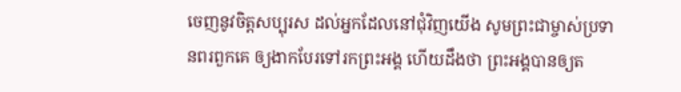ចេញនូវចិត្តសប្បុរស ដល់អ្នកដែលនៅជុំវិញយើង សូមព្រះជាម្ចាស់ប្រទានពរពួកគេ ឲ្យងាកបែរទៅរកព្រះអង្គ ហើយដឹងថា ព្រះអង្គបានឲ្យត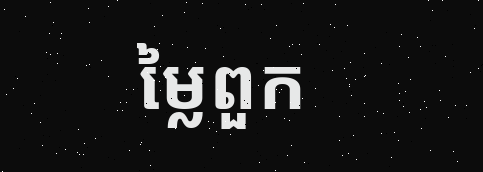ម្លៃពួក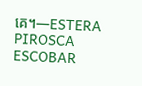គេ។—ESTERA PIROSCA ESCOBAR